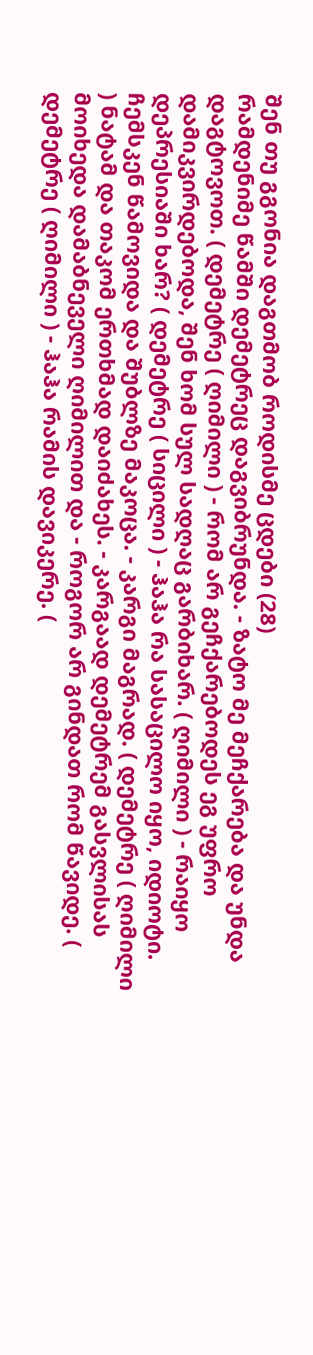შენ თუ გგონია დაგთმობ როდისმე ცდები (28)
რამდენიმე წამში დემეტრეც დაგვიბრუნდა. - ზატო მე მეჩქარება და უნდა დაგტოვოთ. ( დემეტრე ( ღიმილი ) - რომ არ გეჩქარებოდეს ეგ უფრო დამიკვირდებოდა, შენ ხომ სულ სადღაც გარბიხარ. ( ღიმილი ) - რაიყო დეპრესიაში ხარ? ( დემეტრე ( სიცილი ) - ჰაჰა რა სასაცილო იყო, იდიოტი. ჩემსკენ წამოვიდა და შუბლზე მაკოცა. - კარგი მაგრად. ( დემეტრე ( ღიმილი ) ნატამ და თაკომ ერთხმად დაიძახეს. - კარგაად დემეტრემ გასვლისას მოიხედა დამაბნეველი ღიმილით და - როგორ არ გინდათ რომ წავიდე. ( დემეტრე ( ღიმილი ) - ჰაჰა რამის დავიკერე. (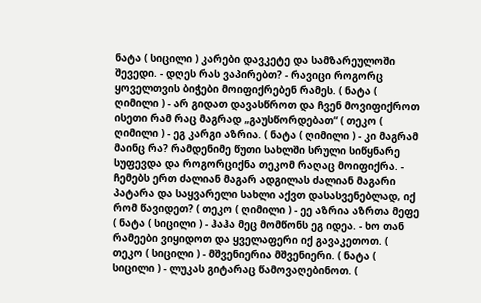ნატა ( სიცილი ) კარები დავკეტე და სამზარეულოში შევედი. - დღეს რას ვაპირებთ? - რავიცი როგორც ყოველთვის ბიჭები მოიფიქრებენ რამეს. ( ნატა ( ღიმილი ) - არ გიდათ დავასწროთ და ჩვენ მოვიფიქროთ ისეთი რამ რაც მაგრად „გაუსწორდებათ“ ( თეკო ( ღიმილი ) - ეგ კარგი აზრია. ( ნატა ( ღიმილი ) - კი მაგრამ მაინც რა? რამდენიმე წუთი სახლში სრული სიწყნარე სუფევდა და როგორციქნა თეკომ რაღაც მოიფიქრა. - ჩემებს ერთ ძალიან მაგარ ადგილას ძალიან მაგარი პატარა და საყვარელი სახლი აქვთ დასასვენებლად, იქ რომ წავიდეთ? ( თეკო ( ღიმილი ) - ეე აზრია აზრთა მეფე ( ნატა ( სიცილი ) - ჰაჰა მეც მომწონს ეგ იდეა. - ხო თან რამეები ვიყიდოთ და ყველაფერი იქ გავაკეთოთ. ( თეკო ( სიცილი ) - მშვენიერია მშვენიერი. ( ნატა ( სიცილი ) - ლუკას გიტარაც წამოვაღებინოთ. (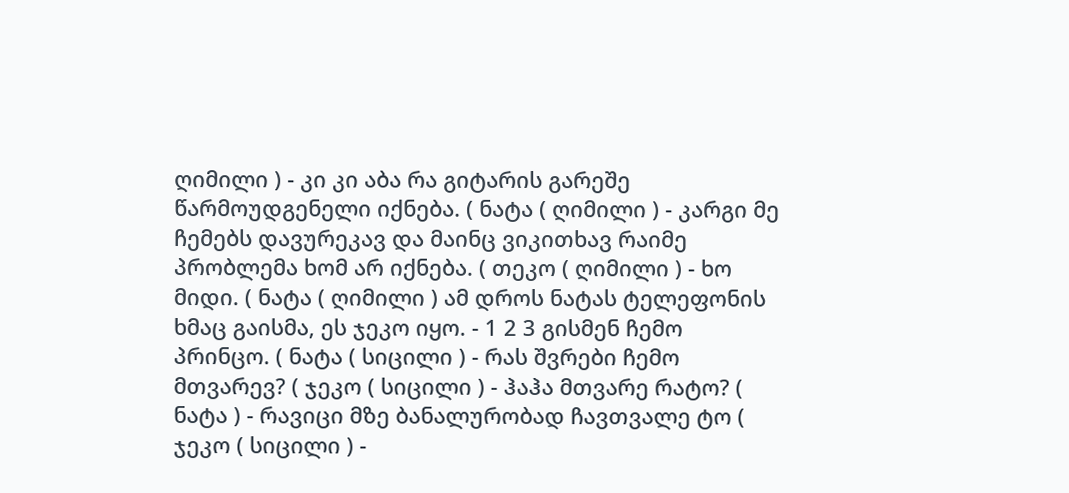ღიმილი ) - კი კი აბა რა გიტარის გარეშე წარმოუდგენელი იქნება. ( ნატა ( ღიმილი ) - კარგი მე ჩემებს დავურეკავ და მაინც ვიკითხავ რაიმე პრობლემა ხომ არ იქნება. ( თეკო ( ღიმილი ) - ხო მიდი. ( ნატა ( ღიმილი ) ამ დროს ნატას ტელეფონის ხმაც გაისმა, ეს ჯეკო იყო. - 1 2 3 გისმენ ჩემო პრინცო. ( ნატა ( სიცილი ) - რას შვრები ჩემო მთვარევ? ( ჯეკო ( სიცილი ) - ჰაჰა მთვარე რატო? ( ნატა ) - რავიცი მზე ბანალურობად ჩავთვალე ტო ( ჯეკო ( სიცილი ) -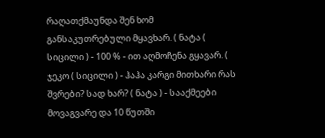რაღათქმაუნდა შენ ხომ განსაკუთრებული მყავხარ. ( ნატა ( სიცილი ) - 100 % - ით აღმოჩენა გყავარ. ( ჯეკო ( სიცილი ) - ჰაჰა კარგი მითხარი რას შვრები? სად ხარ? ( ნატა ) - სააქმეები მოვაგვარე და 10 წუთში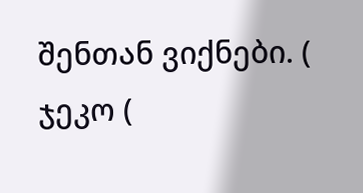შენთან ვიქნები. ( ჯეკო (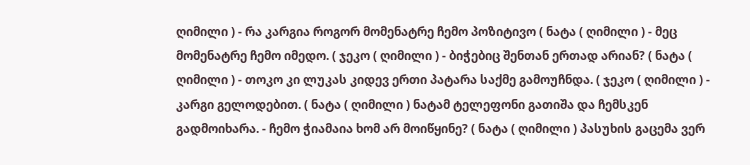ღიმილი ) - რა კარგია როგორ მომენატრე ჩემო პოზიტივო ( ნატა ( ღიმილი ) - მეც მომენატრე ჩემო იმედო. ( ჯეკო ( ღიმილი ) - ბიჭებიც შენთან ერთად არიან? ( ნატა ( ღიმილი ) - თოკო კი ლუკას კიდევ ერთი პატარა საქმე გამოუჩნდა. ( ჯეკო ( ღიმილი ) - კარგი გელოდებით. ( ნატა ( ღიმილი ) ნატამ ტელეფონი გათიშა და ჩემსკენ გადმოიხარა. - ჩემო ჭიამაია ხომ არ მოიწყინე? ( ნატა ( ღიმილი ) პასუხის გაცემა ვერ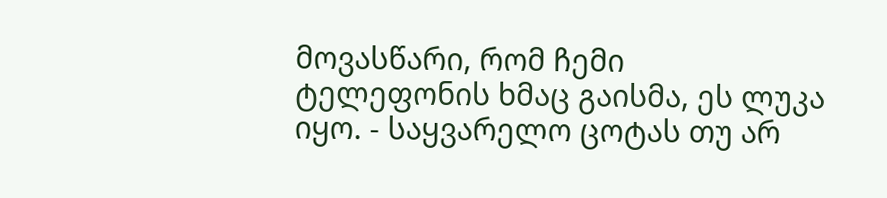მოვასწარი, რომ ჩემი ტელეფონის ხმაც გაისმა, ეს ლუკა იყო. - საყვარელო ცოტას თუ არ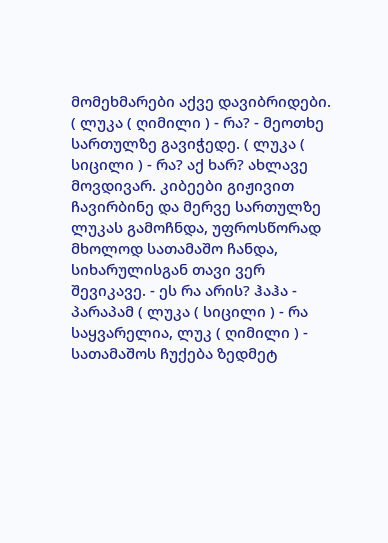მომეხმარები აქვე დავიბრიდები. ( ლუკა ( ღიმილი ) - რა? - მეოთხე სართულზე გავიჭედე. ( ლუკა ( სიცილი ) - რა? აქ ხარ? ახლავე მოვდივარ. კიბეები გიჟივით ჩავირბინე და მერვე სართულზე ლუკას გამოჩნდა, უფროსწორად მხოლოდ სათამაშო ჩანდა, სიხარულისგან თავი ვერ შევიკავე. - ეს რა არის? ჰაჰა - პარაპამ ( ლუკა ( სიცილი ) - რა საყვარელია, ლუკ ( ღიმილი ) - სათამაშოს ჩუქება ზედმეტ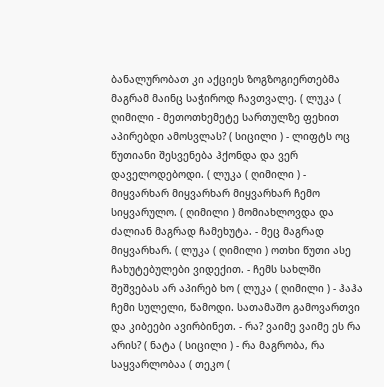ბანალურობათ კი აქციეს ზოგზოგიერთებმა მაგრამ მაინც საჭიროდ ჩავთვალე. ( ლუკა ( ღიმილი - მეთოთხემეტე სართულზე ფეხით აპირებდი ამოსვლას? ( სიცილი ) - ლიფტს ოც წუთიანი შესვენება ჰქონდა და ვერ დაველოდებოდი. ( ლუკა ( ღიმილი ) - მიყვარხარ მიყვარხარ მიყვარხარ ჩემო სიყვარულო. ( ღიმილი ) მომიახლოვდა და ძალიან მაგრად ჩამეხუტა. - მეც მაგრად მიყვარხარ. ( ლუკა ( ღიმილი ) ოთხი წუთი ასე ჩახუტებულები ვიდექით. - ჩემს სახლში შეშვებას არ აპირებ ხო ( ლუკა ( ღიმილი ) - ჰაჰა ჩემი სულელი, წამოდი. სათამაშო გამოვართვი და კიბეები ავირბინეთ. - რა? ვაიმე ვაიმე ეს რა არის? ( ნატა ( სიცილი ) - რა მაგრობა, რა საყვარლობაა ( თეკო (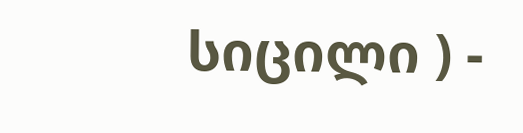სიცილი ) -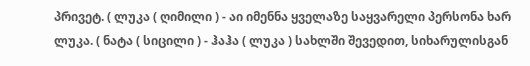პრივეტ. ( ლუკა ( ღიმილი ) - აი იმენნა ყველაზე საყვარელი პერსონა ხარ ლუკა. ( ნატა ( სიცილი ) - ჰაჰა ( ლუკა ) სახლში შევედით, სიხარულისგან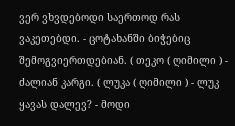ვერ ვხვდებოდი საერთოდ რას ვაკეთებდი. - ცოტახანში ბიჭებიც შემოგვიერთდებიან. ( თეკო ( ღიმილი ) - ძალიან კარგი. ( ლუკა ( ღიმილი ) - ლუკ ყავას დალევ? - მოდი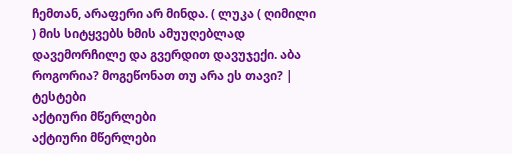ჩემთან, არაფერი არ მინდა. ( ლუკა ( ღიმილი ) მის სიტყვებს ხმის ამუუღებლად დავემორჩილე და გვერდით დავუჯექი. აბა როგორია? მოგეწონათ თუ არა ეს თავი? |
ტესტები
აქტიური მწერლები
აქტიური მწერლები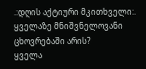.:დღის აქტიური მკითხველი:.
ყველაზე მნიშვნელოვანი ცხოვრებაში არის?
ყველა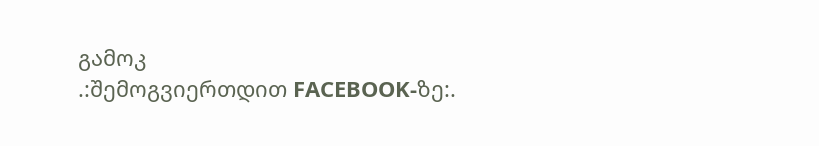გამოკ
.:შემოგვიერთდით FACEBOOK-ზე:.